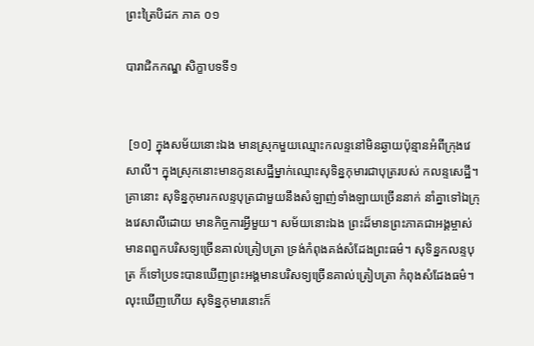ព្រះត្រៃបិដក ភាគ ០១

បារាជិកកណ្ឌ សិក្ខាបទទី១


 [១០] ក្នុងសម័យនោះឯង មានស្រុកមួយឈ្មោះកលន្ទនៅមិនឆ្ងាយប៉ុន្មានអំពីក្រុងវេសាលី។ ក្នុងស្រុកនោះមានកូនសេដ្ឋីម្នាក់ឈ្មោះសុទិន្នកុមារជាបុត្ររបស់ កលន្ទសេដ្ឋី។ គ្រានោះ សុទិន្នកុមារកលន្ទបុត្រជាមួយនឹងសំឡាញ់ទាំងឡាយច្រើននាក់ នាំគ្នាទៅឯក្រុងវេសាលីដោយ មានកិច្ចការអ្វីមួយ។ សម័យនោះឯង ព្រះដ៏មានព្រះភាគជាអង្គម្ចាស់មានពពួកបរិសទ្យច្រើនគាល់ត្រៀបត្រា ទ្រង់កំពុងគង់សំដែងព្រះធម៌។ សុទិន្នកលន្ទបុត្រ ក៏ទៅប្រទះបានឃើញព្រះអង្គមានបរិសទ្យច្រើនគាល់ត្រៀបត្រា កំពុងសំដែងធម៌។ លុះឃើញហើយ សុទិន្នកុមារនោះក៏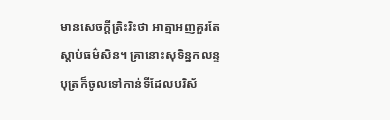មានសេចក្តីតិ្រះរិះថា អាត្មាអញគួរតែស្តាប់ធម៌សិន។ គ្រានោះសុទិន្នកលន្ទបុត្រក៏ចូលទៅកាន់ទីដែលបរិស័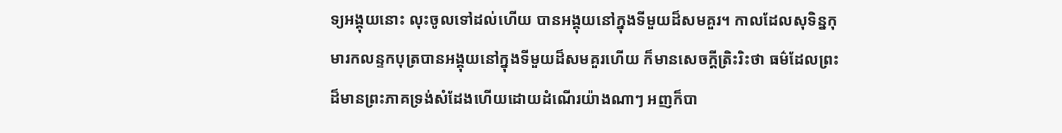ទ្យអង្គុយនោះ លុះចូលទៅដល់ហើយ បានអង្គុយនៅក្នុងទីមួយដ៏សមគួរ។ កាលដែលសុទិន្នកុមារកលន្ទកបុត្របានអង្គុយនៅក្នុងទីមួយដ៏សមគួរហើយ ក៏មានសេចក្តីត្រិះរិះថា ធម៌ដែលព្រះដ៏មានព្រះភាគទ្រង់សំដែងហើយដោយដំណើរយ៉ាងណាៗ អញក៏បា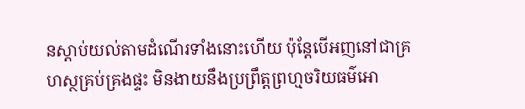នស្តាប់យល់តាមដំណើរទាំងនោះហើយ ប៉ុន្តែបើអញនៅជាគ្រហស្ថគ្រប់គ្រងផ្ទះ មិនងាយនឹងប្រព្រឹត្តព្រហ្មចរិយធម៌អោ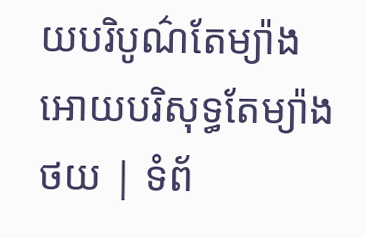យបរិបូណ៌តែម្យ៉ាង អោយបរិសុទ្ធតែម្យ៉ាង
ថយ | ទំព័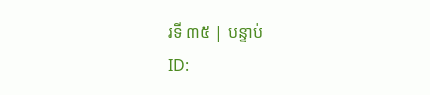រទី ៣៥ | បន្ទាប់
ID: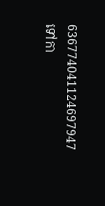636774041124697947
ទៅកា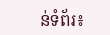ន់ទំព័រ៖